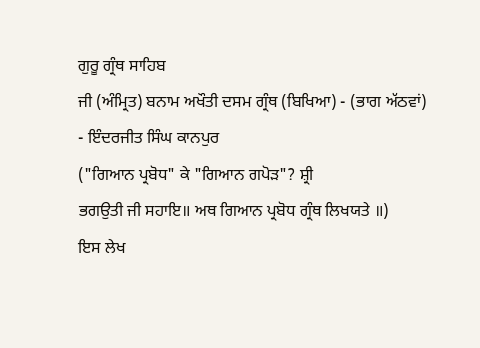ਗੁਰੂ ਗ੍ਰੰਥ ਸਾਹਿਬ
ਜੀ (ਅੰਮ੍ਰਿਤ) ਬਨਾਮ ਅਖੌਤੀ ਦਸਮ ਗ੍ਰੰਥ (ਬਿਖਿਆ) - (ਭਾਗ ਅੱਠਵਾਂ)
- ਇੰਦਰਜੀਤ ਸਿੰਘ ਕਾਨਪੁਰ
("ਗਿਆਨ ਪ੍ਰਬੋਧ" ਕੇ "ਗਿਆਨ ਗਪੋੜ"? ਸ਼੍ਰੀ
ਭਗਉਤੀ ਜੀ ਸਹਾਇ॥ ਅਥ ਗਿਆਨ ਪ੍ਰਬੋਧ ਗ੍ਰੰਥ ਲਿਖਯਤੇ ॥)
ਇਸ ਲੇਖ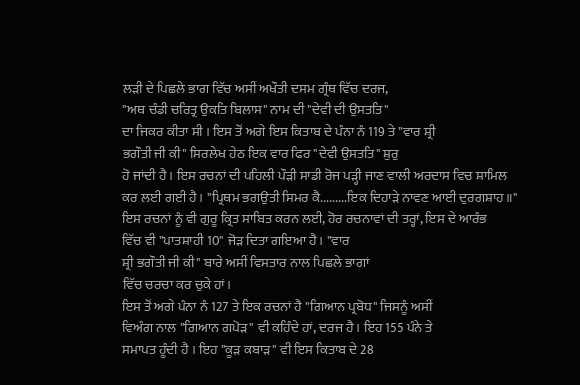ਲੜੀ ਦੇ ਪਿਛਲੇ ਭਾਗ ਵਿੱਚ ਅਸੀਂ ਅਖੌਤੀ ਦਸਮ ਗ੍ਰੰਥ ਵਿੱਚ ਦਰਜ,
"ਅਥ ਚੰਡੀ ਚਰਿਤ੍ਰ ਉਕਤਿ ਬਿਲਾਸ" ਨਾਮ ਦੀ "ਦੇਵੀ ਦੀ ਉਸਤਤਿ"
ਦਾ ਜਿਕਰ ਕੀਤਾ ਸੀ । ਇਸ ਤੋਂ ਅਗੇ ਇਸ ਕਿਤਾਬ ਦੇ ਪੰਨਾ ਨੰ 119 ਤੇ "ਵਾਰ ਸ਼੍ਰੀ
ਭਗੌਤੀ ਜੀ ਕੀ" ਸਿਰਲੇਖ ਹੇਠ ਇਕ ਵਾਰ ਫਿਰ "ਦੇਵੀ ਉਸਤਤਿ" ਸ਼ੁਰੁ
ਹੋ ਜਾਂਦੀ ਹੈ। ਇਸ ਰਚਨਾਂ ਦੀ ਪਹਿਲੀ ਪੌੜੀ ਸਾਡੀ ਰੋਜ ਪੜ੍ਹੀ ਜਾਣ ਵਾਲੀ ਅਰਦਾਸ ਵਿਚ ਸ਼ਾਮਿਲ
ਕਰ ਲਈ ਗਈ ਹੈ। "ਪ੍ਰਿਥਮ ਭਗਉਤੀ ਸਿਮਰ ਕੈ.........ਇਕ ਦਿਹਾੜੇ ਨਾਵਣ ਆਈ ਦੁਰਗਸ਼ਾਹ॥"
ਇਸ ਰਚਨਾਂ ਨੂੰ ਵੀ ਗੁਰੂ ਕ੍ਰਿਤ ਸਾਬਿਤ ਕਰਨ ਲਈ, ਹੋਰ ਰਚਨਾਵਾਂ ਦੀ ਤਰ੍ਹਾਂ, ਇਸ ਦੇ ਆਰੰਭ
ਵਿੱਚ ਵੀ "ਪਾਤਸ਼ਾਹੀ 10" ਜੋੜ ਦਿਤਾ ਗਇਆ ਹੈ। "ਵਾਰ
ਸ਼੍ਰੀ ਭਗੌਤੀ ਜੀ ਕੀ" ਬਾਰੇ ਅਸੀਂ ਵਿਸਤਾਰ ਨਾਲ ਪਿਛਲੇ ਭਾਗਾਂ
ਵਿੱਚ ਚਰਚਾ ਕਰ ਚੁਕੇ ਹਾਂ।
ਇਸ ਤੋਂ ਅਗੇ ਪੰਨਾ ਨੰ 127 ਤੇ ਇਕ ਰਚਨਾਂ ਹੈ "ਗਿਆਨ ਪ੍ਰਬੋਧ" ਜਿਸਨੂੰ ਅਸੀਂ
ਵਿਅੰਗ ਨਾਲ "ਗਿਆਨ ਗਪੋੜ" ਵੀ ਕਹਿੰਦੇ ਹਾਂ, ਦਰਜ ਹੈ। ਇਹ 155 ਪੰਨੇ ਤੇ
ਸਮਾਪਤ ਹੂੰਦੀ ਹੈ । ਇਹ "ਕੂੜ ਕਬਾੜ" ਵੀ ਇਸ ਕਿਤਾਬ ਦੇ 28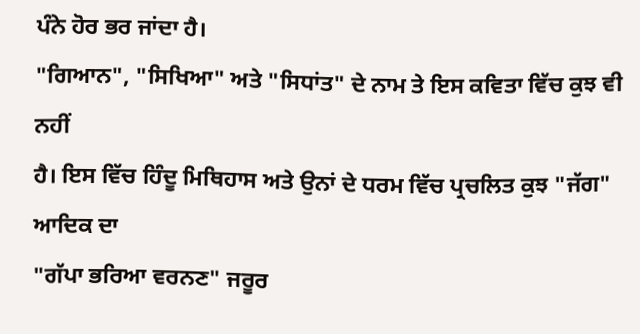ਪੰਨੇ ਹੋਰ ਭਰ ਜਾਂਦਾ ਹੈ।
"ਗਿਆਨ", "ਸਿਖਿਆ" ਅਤੇ "ਸਿਧਾਂਤ" ਦੇ ਨਾਮ ਤੇ ਇਸ ਕਵਿਤਾ ਵਿੱਚ ਕੁਝ ਵੀ ਨਹੀਂ
ਹੈ। ਇਸ ਵਿੱਚ ਹਿੰਦੂ ਮਿਥਿਹਾਸ ਅਤੇ ਉਨਾਂ ਦੇ ਧਰਮ ਵਿੱਚ ਪ੍ਰਚਲਿਤ ਕੁਝ "ਜੱਗ" ਆਦਿਕ ਦਾ
"ਗੱਪਾ ਭਰਿਆ ਵਰਨਣ" ਜਰੂਰ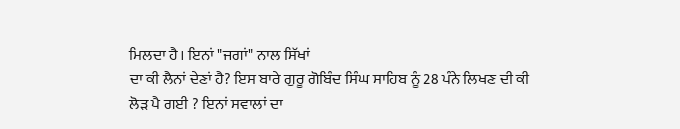ਮਿਲਦਾ ਹੈ। ਇਨਾਂ "ਜਗਾਂ" ਨਾਲ ਸਿੱਖਾਂ
ਦਾ ਕੀ ਲੈਨਾਂ ਦੇਣਾਂ ਹੈ? ਇਸ ਬਾਰੇ ਗੁਰੂ ਗੋਬਿੰਦ ਸਿੰਘ ਸਾਹਿਬ ਨੂੰ 28 ਪੰਨੇ ਲਿਖਣ ਦੀ ਕੀ
ਲੋੜ ਪੈ ਗਈ ? ਇਨਾਂ ਸਵਾਲਾਂ ਦਾ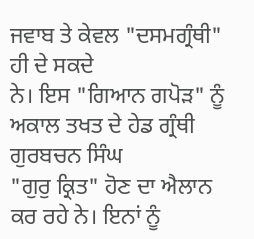ਜਵਾਬ ਤੇ ਕੇਵਲ "ਦਸਮਗ੍ਰੰਥੀ" ਹੀ ਦੇ ਸਕਦੇ
ਨੇ। ਇਸ "ਗਿਆਨ ਗਪੋੜ" ਨੂੰ ਅਕਾਲ ਤਖਤ ਦੇ ਹੇਡ ਗ੍ਰੰਥੀ ਗੁਰਬਚਨ ਸਿੰਘ
"ਗੁਰੁ ਕ੍ਰਿਤ" ਹੋਣ ਦਾ ਐਲਾਨ ਕਰ ਰਹੇ ਨੇ। ਇਨਾਂ ਨੂੰ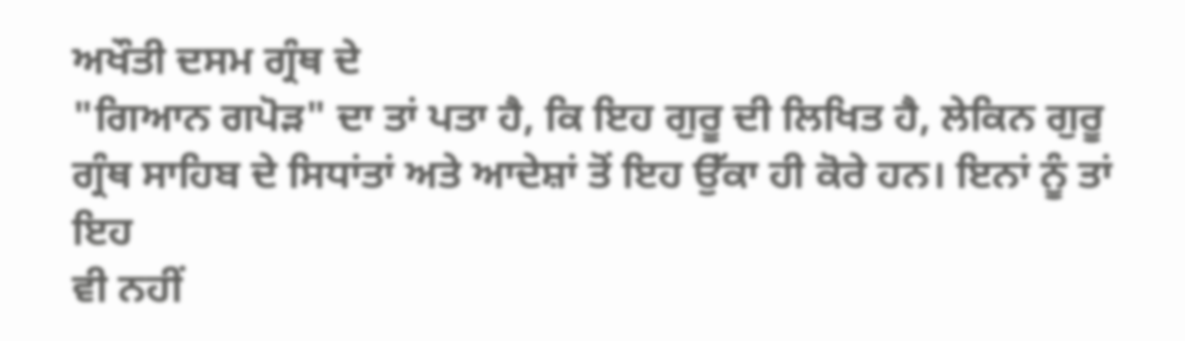ਅਖੌਤੀ ਦਸਮ ਗ੍ਰੰਥ ਦੇ
"ਗਿਆਨ ਗਪੋੜ" ਦਾ ਤਾਂ ਪਤਾ ਹੈ, ਕਿ ਇਹ ਗੁਰੂ ਦੀ ਲਿਖਿਤ ਹੈ, ਲੇਕਿਨ ਗੁਰੂ
ਗ੍ਰੰਥ ਸਾਹਿਬ ਦੇ ਸਿਧਾਂਤਾਂ ਅਤੇ ਆਦੇਸ਼ਾਂ ਤੋਂ ਇਹ ਉੱਕਾ ਹੀ ਕੋਰੇ ਹਨ। ਇਨਾਂ ਨੂੰ ਤਾਂ ਇਹ
ਵੀ ਨਹੀਂ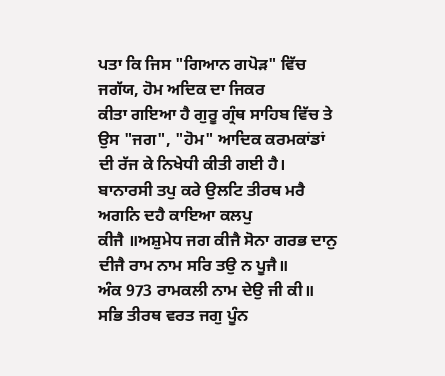ਪਤਾ ਕਿ ਜਿਸ "ਗਿਆਨ ਗਪੋੜ" ਵਿੱਚ ਜਗੱਯ, ਹੋਮ ਅਦਿਕ ਦਾ ਜਿਕਰ
ਕੀਤਾ ਗਇਆ ਹੈ ਗੁਰੂ ਗ੍ਰੰਥ ਸਾਹਿਬ ਵਿੱਚ ਤੇ ਉਸ "ਜਗ", "ਹੋਮ" ਆਦਿਕ ਕਰਮਕਾਂਡਾਂ
ਦੀ ਰੱਜ ਕੇ ਨਿਖੇਧੀ ਕੀਤੀ ਗਈ ਹੈ।
ਬਾਨਾਰਸੀ ਤਪੁ ਕਰੇ ਉਲਟਿ ਤੀਰਥ ਮਰੈ ਅਗਨਿ ਦਹੈ ਕਾਇਆ ਕਲਪੁ
ਕੀਜੈ ॥ਅਸ਼ੁਮੇਧ ਜਗ ਕੀਜੈ ਸੋਨਾ ਗਰਭ ਦਾਨੁ ਦੀਜੈ ਰਾਮ ਨਾਮ ਸਰਿ ਤਉ ਨ ਪੂਜੈ॥
ਅੰਕ 973 ਰਾਮਕਲੀ ਨਾਮ ਦੇਉ ਜੀ ਕੀ॥
ਸਭਿ ਤੀਰਥ ਵਰਤ ਜਗੁ ਪੂੰਨ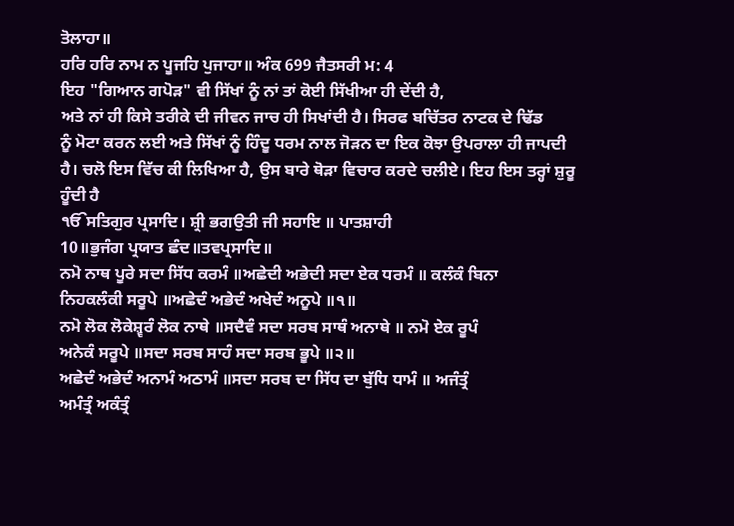ਤੋਲਾਹਾ॥
ਹਰਿ ਹਰਿ ਨਾਮ ਨ ਪੂਜਹਿ ਪੁਜਾਹਾ॥ ਅੰਕ 699 ਜੈਤਸਰੀ ਮ: 4
ਇਹ "ਗਿਆਨ ਗਪੋੜ" ਵੀ ਸਿੱਖਾਂ ਨੂੰ ਨਾਂ ਤਾਂ ਕੋਈ ਸਿੱਖੀਆ ਹੀ ਦੇਂਦੀ ਹੈ,
ਅਤੇ ਨਾਂ ਹੀ ਕਿਸੇ ਤਰੀਕੇ ਦੀ ਜੀਵਨ ਜਾਚ ਹੀ ਸਿਖਾਂਦੀ ਹੈ। ਸਿਰਫ ਬਚਿੱਤਰ ਨਾਟਕ ਦੇ ਢਿੱਡ
ਨੂੰ ਮੋਟਾ ਕਰਨ ਲਈ ਅਤੇ ਸਿੱਖਾਂ ਨੂੰ ਹਿੰਦੂ ਧਰਮ ਨਾਲ ਜੋੜਨ ਦਾ ਇਕ ਕੋਝਾ ਉਪਰਾਲਾ ਹੀ ਜਾਪਦੀ
ਹੈ। ਚਲੋ ਇਸ ਵਿੱਚ ਕੀ ਲਿਖਿਆ ਹੈ, ਉਸ ਬਾਰੇ ਥੋੜਾ ਵਿਚਾਰ ਕਰਦੇ ਚਲੀਏ। ਇਹ ਇਸ ਤਰ੍ਹਾਂ ਸ਼ੁਰੂ
ਹੂੰਦੀ ਹੈ
ੴਸਤਿਗੁਰ ਪ੍ਰਸਾਦਿ। ਸ਼੍ਰੀ ਭਗਉਤੀ ਜੀ ਸਹਾਇ ॥ ਪਾਤਸ਼ਾਹੀ
10॥ਭੁਜੰਗ ਪ੍ਰਯਾਤ ਛੰਦ॥ਤਵਪ੍ਰਸਾਦਿ॥
ਨਮੋ ਨਾਥ ਪੂਰੇ ਸਦਾ ਸਿੱਧ ਕਰਮੰ ॥ਅਛੇਦੀ ਅਭੇਦੀ ਸਦਾ ਏਕ ਧਰਮੰ ॥ ਕਲੰਕੰ ਬਿਨਾ
ਨਿਹਕਲੰਕੀ ਸਰੂਪੇ ॥ਅਛੇਦੰ ਅਭੇਦੰ ਅਖੇਦੰ ਅਨੂਪੇ ॥੧॥
ਨਮੋ ਲੋਕ ਲੋਕੇਸ਼੍ਵਰੰ ਲੋਕ ਨਾਥੇ ॥ਸਦੈਵੰ ਸਦਾ ਸਰਬ ਸਾਥੰ ਅਨਾਥੇ ॥ ਨਮੋ ਏਕ ਰੂਪੰ
ਅਨੇਕੰ ਸਰੂਪੇ ॥ਸਦਾ ਸਰਬ ਸਾਹੰ ਸਦਾ ਸਰਬ ਭੂਪੇ ॥੨॥
ਅਛੇਦੰ ਅਭੇਦੰ ਅਨਾਮੰ ਅਠਾਮੰ ॥ਸਦਾ ਸਰਬ ਦਾ ਸਿੱਧ ਦਾ ਬੁੱਧਿ ਧਾਮੰ ॥ ਅਜੰਤ੍ਰੰ
ਅਮੰਤ੍ਰੰ ਅਕੰਤ੍ਰੰ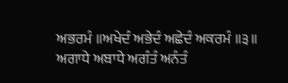ਅਭਰਮੰ ॥ਅਖੇਦੰ ਅਭੇਦੰ ਅਛੇਦੰ ਅਕਰਮੰ ॥੩॥
ਅਗਾਧੇ ਅਬਾਧੇ ਅਗੰਤੰ ਅਨੰਤੰ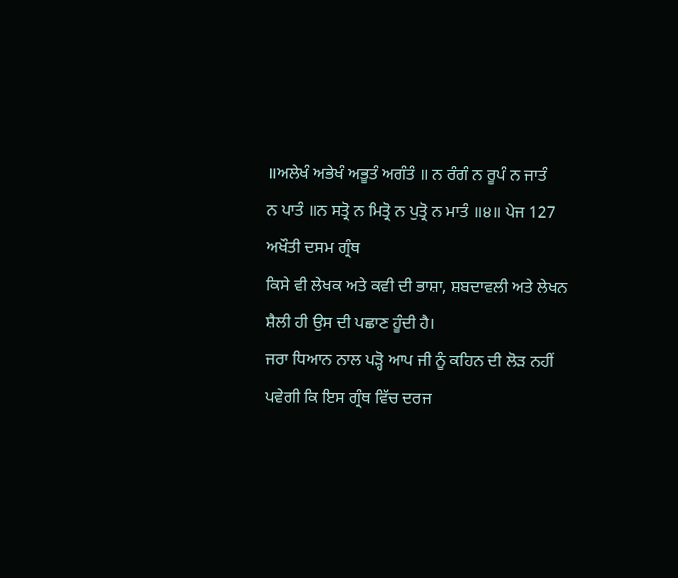॥ਅਲੇਖੰ ਅਭੇਖੰ ਅਭੂਤੰ ਅਗੰਤੰ ॥ ਨ ਰੰਗੰ ਨ ਰੂਪੰ ਨ ਜਾਤੰ
ਨ ਪਾਤੰ ॥ਨ ਸਤ੍ਰੋ ਨ ਮਿਤ੍ਰੋ ਨ ਪੁਤ੍ਰੋ ਨ ਮਾਤੰ ॥੪॥ ਪੇਜ 127 ਅਖੌਤੀ ਦਸਮ ਗ੍ਰੰਥ
ਕਿਸੇ ਵੀ ਲੇਖਕ ਅਤੇ ਕਵੀ ਦੀ ਭਾਸ਼ਾ, ਸ਼ਬਦਾਵਲੀ ਅਤੇ ਲੇਖਨ ਸ਼ੈਲੀ ਹੀ ਉਸ ਦੀ ਪਛਾਣ ਹੂੰਦੀ ਹੈ।
ਜਰਾ ਧਿਆਨ ਨਾਲ ਪੜ੍ਹੋ ਆਪ ਜੀ ਨੂੰ ਕਹਿਨ ਦੀ ਲੋੜ ਨਹੀਂ ਪਵੇਗੀ ਕਿ ਇਸ ਗ੍ਰੰਥ ਵਿੱਚ ਦਰਜ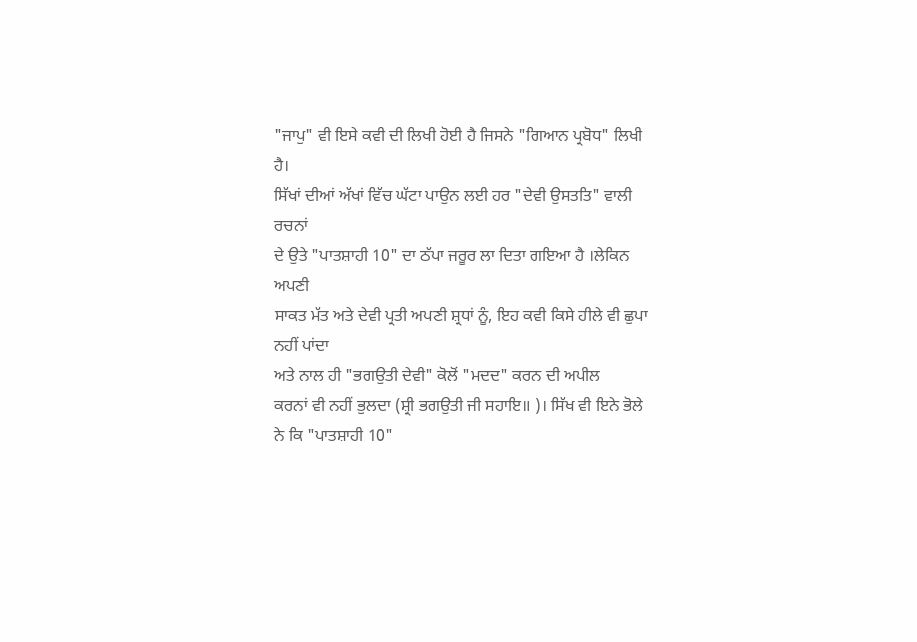"ਜਾਪੁ" ਵੀ ਇਸੇ ਕਵੀ ਦੀ ਲਿਖੀ ਹੋਈ ਹੈ ਜਿਸਨੇ "ਗਿਆਨ ਪ੍ਰਬੋਧ" ਲਿਖੀ
ਹੈ।
ਸਿੱਖਾਂ ਦੀਆਂ ਅੱਖਾਂ ਵਿੱਚ ਘੱਟਾ ਪਾਉਨ ਲਈ ਹਰ "ਦੇਵੀ ਉਸਤਤਿ" ਵਾਲੀ ਰਚਨਾਂ
ਦੇ ਉਤੇ "ਪਾਤਸ਼ਾਹੀ 10" ਦਾ ਠੱਪਾ ਜਰੂਰ ਲਾ ਦਿਤਾ ਗਇਆ ਹੈ ।ਲੇਕਿਨ ਅਪਣੀ
ਸਾਕਤ ਮੱਤ ਅਤੇ ਦੇਵੀ ਪ੍ਰਤੀ ਅਪਣੀ ਸ਼੍ਰਧਾਂ ਨੂੰ, ਇਹ ਕਵੀ ਕਿਸੇ ਹੀਲੇ ਵੀ ਛੁਪਾ ਨਹੀਂ ਪਾਂਦਾ
ਅਤੇ ਨਾਲ ਹੀ "ਭਗਉਤੀ ਦੇਵੀ" ਕੋਲੋਂ "ਮਦਦ" ਕਰਨ ਦੀ ਅਪੀਲ
ਕਰਨਾਂ ਵੀ ਨਹੀਂ ਭੁਲਦਾ (ਸ਼੍ਰੀ ਭਗਉਤੀ ਜੀ ਸਹਾਇ॥ )। ਸਿੱਖ ਵੀ ਇਨੇ ਭੋਲੇ
ਨੇ ਕਿ "ਪਾਤਸ਼ਾਹੀ 10"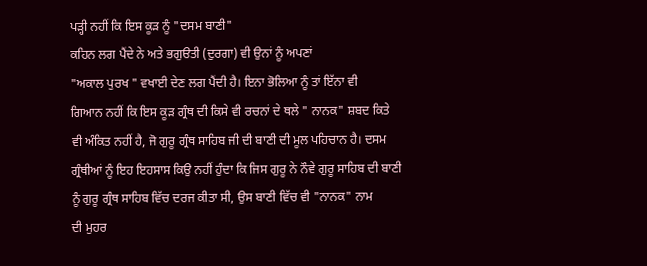ਪੜ੍ਹੀ ਨਹੀਂ ਕਿ ਇਸ ਕੂੜ ਨੂੰ "ਦਸਮ ਬਾਣੀ"
ਕਹਿਨ ਲਗ ਪੈਂਦੇ ਨੇ ਅਤੇ ਭਗੁੳਤੀ (ਦੁਰਗਾ) ਵੀ ਉਨਾਂ ਨੂੰ ਅਪਣਾਂ
"ਅਕਾਲ ਪੁਰਖ " ਵਖਾਈ ਦੇਣ ਲਗ ਪੈਂਦੀ ਹੈ। ਇਨਾ ਭੋਲਿਆ ਨੂੰ ਤਾਂ ਇੱਨਾ ਵੀ
ਗਿਆਨ ਨਹੀਂ ਕਿ ਇਸ ਕੂੜ ਗ੍ਰੰਥ ਦੀ ਕਿਸੇ ਵੀ ਰਚਨਾਂ ਦੇ ਥਲੇ " ਨਾਨਕ" ਸ਼ਬਦ ਕਿਤੇ
ਵੀ ਅੰਕਿਤ ਨਹੀਂ ਹੈ, ਜੋ ਗੁਰੂ ਗ੍ਰੰਥ ਸਾਹਿਬ ਜੀ ਦੀ ਬਾਣੀ ਦੀ ਮੂਲ ਪਹਿਚਾਨ ਹੈ। ਦਸਮ
ਗ੍ਰੰਥੀਆਂ ਨੂੰ ਇਹ ਇਹਸਾਸ ਕਿਉ ਨਹੀਂ ਹੁੰਦਾ ਕਿ ਜਿਸ ਗੁਰੂ ਨੇ ਨੌਵੇ ਗੁਰੂ ਸਾਹਿਬ ਦੀ ਬਾਣੀ
ਨੂੰ ਗੁਰੂ ਗ੍ਰੰਥ ਸਾਹਿਬ ਵਿੱਚ ਦਰਜ ਕੀਤਾ ਸੀ, ਉਸ ਬਾਣੀ ਵਿੱਚ ਵੀ "ਨਾਨਕ" ਨਾਮ
ਦੀ ਮੁਹਰ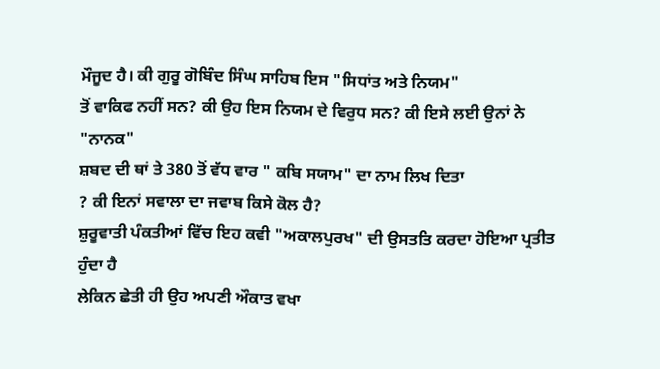ਮੌਜੂਦ ਹੈ। ਕੀ ਗੁਰੂ ਗੋਬਿੰਦ ਸਿੰਘ ਸਾਹਿਬ ਇਸ "ਸਿਧਾਂਤ ਅਤੇ ਨਿਯਮ"
ਤੋਂ ਵਾਕਿਫ ਨਹੀਂ ਸਨ? ਕੀ ਉਹ ਇਸ ਨਿਯਮ ਦੇ ਵਿਰੁਧ ਸਨ? ਕੀ ਇਸੇ ਲਈ ਉਨਾਂ ਨੇ "ਨਾਨਕ"
ਸ਼ਬਦ ਦੀ ਥਾਂ ਤੇ 380 ਤੋਂ ਵੱਧ ਵਾਰ " ਕਬਿ ਸਯਾਮ" ਦਾ ਨਾਮ ਲਿਖ ਦਿਤਾ
? ਕੀ ਇਨਾਂ ਸਵਾਲਾ ਦਾ ਜਵਾਬ ਕਿਸੇ ਕੋਲ ਹੈ?
ਸ਼ੁਰੂਵਾਤੀ ਪੰਕਤੀਆਂ ਵਿੱਚ ਇਹ ਕਵੀ "ਅਕਾਲਪੁਰਖ" ਦੀ ਉਸਤਤਿ ਕਰਦਾ ਹੋਇਆ ਪ੍ਰਤੀਤ ਹੁੰਦਾ ਹੈ
ਲੇਕਿਨ ਛੇਤੀ ਹੀ ਉਹ ਅਪਣੀ ਔਕਾਤ ਵਖਾ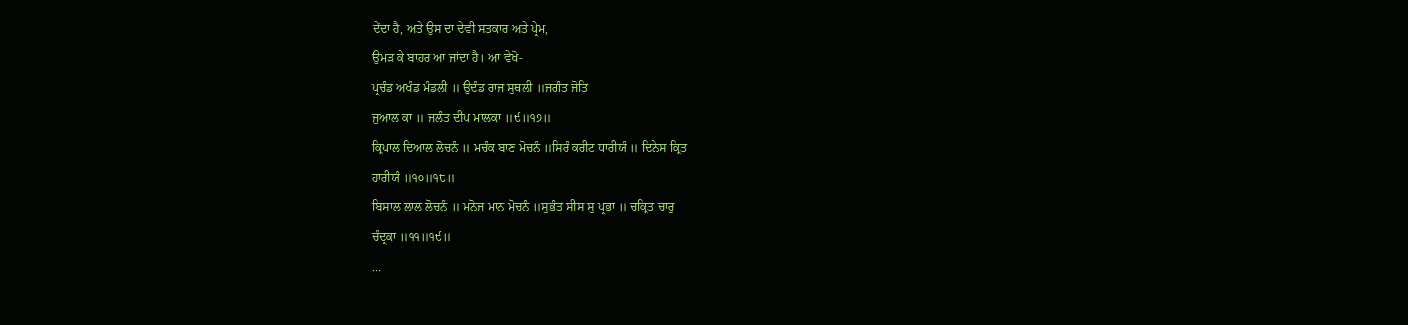ਦੇਂਦਾ ਹੈ, ਅਤੇ ਉਸ ਦਾ ਦੇਵੀ ਸਤਕਾਰ ਅਤੇ ਪ੍ਰੇਮ,
ਉਮੜ ਕੇ ਬਾਹਰ ਆ ਜਾਂਦਾ ਹੈ। ਆ ਵੇਖੋ-
ਪ੍ਰਚੰਡ ਅਖੰਡ ਮੰਡਲੀ ॥ ਉਦੰਡ ਰਾਜ ਸੁਥਲੀ ॥ਜਗੰਤ ਜੋਤਿ
ਜੁਆਲ ਕਾ ॥ ਜਲੰਤ ਦੀਪ ਮਾਲਕਾ ॥੯॥੧੭॥
ਕ੍ਰਿਪਾਲ ਦਿਆਲ ਲੋਚਨੰ ॥ ਮਚੰਕ ਬਾਣ ਮੋਚਨੰ ॥ਸਿਰੰ ਕਰੀਟ ਧਾਰੀਯੰ ॥ ਦਿਨੇਸ ਕ੍ਰਿਤ
ਹਾਰੀਯੰ ॥੧੦॥੧੮॥
ਬਿਸਾਲ ਲਾਲ ਲੋਚਨੰ ॥ ਮਨੋਜ ਮਾਨ ਮੋਚਨੰ ॥ਸੁਭੰਤ ਸੀਸ ਸੁ ਪ੍ਰਭਾ ॥ ਚਕ੍ਰਿਤ ਚਾਰੁ
ਚੰਦ੍ਰਕਾ ॥੧੧॥੧੯॥
...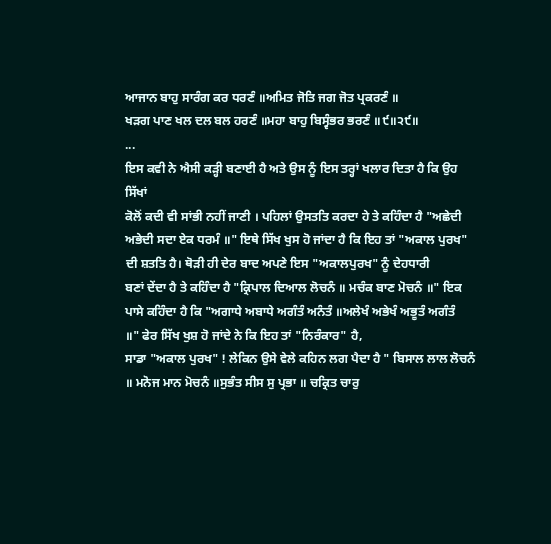ਆਜਾਨ ਬਾਹੁ ਸਾਰੰਗ ਕਰ ਧਰਣੰ ॥ਅਮਿਤ ਜੋਤਿ ਜਗ ਜੋਤ ਪ੍ਰਕਰਣੰ ॥
ਖੜਗ ਪਾਣ ਖਲ ਦਲ ਬਲ ਹਰਣੰ ॥ਮਹਾ ਬਾਹੁ ਬਿਸ੍ਵੰਭਰ ਭਰਣੰ ॥੯॥੨੯॥
...
ਇਸ ਕਵੀ ਨੇ ਐਸੀ ਕੜ੍ਹੀ ਬਣਾਈ ਹੈ ਅਤੇ ਉਸ ਨੂੰ ਇਸ ਤਰ੍ਹਾਂ ਖਲਾਰ ਦਿਤਾ ਹੈ ਕਿ ਉਹ ਸਿੱਖਾਂ
ਕੋਲੋਂ ਕਦੀ ਵੀ ਸਾਂਭੀ ਨਹੀਂ ਜਾਣੀ । ਪਹਿਲਾਂ ਉਸਤਤਿ ਕਰਦਾ ਹੇ ਤੇ ਕਹਿੰਦਾ ਹੈ "ਅਛੇਦੀ
ਅਭੇਦੀ ਸਦਾ ਏਕ ਧਰਮੰ ॥" ਇਥੇ ਸਿੱਖ ਖੁਸ ਹੋ ਜਾਂਦਾ ਹੈ ਕਿ ਇਹ ਤਾਂ "ਅਕਾਲ ਪੁਰਖ"
ਦੀ ਸ਼ਤਤਿ ਹੈ। ਥੋੜੀ ਹੀ ਦੇਰ ਬਾਦ ਅਪਣੇ ਇਸ "ਅਕਾਲਪੁਰਖ" ਨੂੰ ਦੇਹਧਾਰੀ
ਬਣਾਂ ਦੇਂਦਾ ਹੈ ਤੇ ਕਹਿੰਦਾ ਹੈ "ਕ੍ਰਿਪਾਲ ਦਿਆਲ ਲੋਚਨੰ ॥ ਮਚੰਕ ਬਾਣ ਮੋਚਨੰ ॥" ਇਕ
ਪਾਸੇ ਕਹਿੰਦਾ ਹੈ ਕਿ "ਅਗਾਧੇ ਅਬਾਧੇ ਅਗੰਤੰ ਅਨੰਤੰ ॥ਅਲੇਖੰ ਅਭੇਖੰ ਅਭੂਤੰ ਅਗੰਤੰ
॥" ਫੇਰ ਸਿੱਖ ਖੁਸ਼ ਹੋ ਜਾਂਦੇ ਨੇ ਕਿ ਇਹ ਤਾਂ "ਨਿਰੰਕਾਰ" ਹੈ,
ਸਾਡਾ "ਅਕਾਲ ਪੁਰਖ" ! ਲੇਕਿਨ ਉਸੇ ਵੇਲੇ ਕਹਿਨ ਲਗ ਪੈਦਾ ਹੈ " ਬਿਸਾਲ ਲਾਲ ਲੋਚਨੰ
॥ ਮਨੋਜ ਮਾਨ ਮੋਚਨੰ ॥ਸੁਭੰਤ ਸੀਸ ਸੁ ਪ੍ਰਭਾ ॥ ਚਕ੍ਰਿਤ ਚਾਰੁ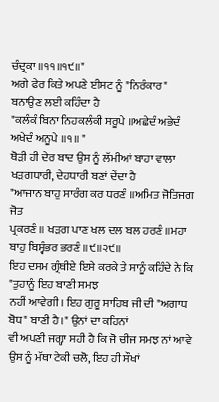ਚੰਦ੍ਰਕਾ ॥੧੧॥੧੯॥"
ਅਗੇ ਫੇਰ ਕਿਤੇ ਅਪਣੇ ਈਸਟ ਨੂੰ "ਨਿਰੰਕਾਰ" ਬਨਾਉਣ ਲਈ ਕਹਿੰਦਾ ਹੈ
"ਕਲੰਕੰ ਬਿਨਾ ਨਿਹਕਲੰਕੀ ਸਰੂਪੇ ॥ਅਛੇਦੰ ਅਭੇਦੰ ਅਖੇਦੰ ਅਨੂਪੇ ॥੧॥ "
ਥੋੜੀ ਹੀ ਦੇਰ ਬਾਦ ਉਸ ਨੂੰ ਲੱਮੀਆਂ ਬਾਹਾ ਵਾਲਾ ਖੜਗਧਾਰੀ, ਦੇਹਧਾਰੀ ਬਣਾਂ ਦੇਂਦਾ ਹੈ
"ਆਜਾਨ ਬਾਹੁ ਸਾਰੰਗ ਕਰ ਧਰਣੰ ॥ਅਮਿਤ ਜੋਤਿਜਗ ਜੋਤ
ਪ੍ਰਕਰਣੰ ॥ ਖੜਗ ਪਾਣ ਖਲ ਦਲ ਬਲ ਹਰਣੰ ॥ਮਹਾ ਬਾਹੁ ਬਿਸ੍ਵੰਭਰ ਭਰਣੰ ॥੯॥੨੯॥
ਇਹ ਦਸਮ ਗ੍ਰੰਥੀਏ ਇਸੇ ਕਰਕੇ ਤੇ ਸਾਨੂੰ ਕਹਿੰਦੇ ਨੇ ਕਿ "ਤੁਹਾਨੂੰ ਇਹ ਬਾਣੀ ਸਮਝ
ਨਹੀਂ ਆਵੇਗੀ। ਇਹ ਗੁਰੂ ਸਾਹਿਬ ਜੀ ਦੀ "ਅਗਾਧ ਬੋਧ" ਬਾਣੀ ਹੈ।" ਉਨਾਂ ਦਾ ਕਹਿਨਾਂ
ਵੀ ਅਪਣੀ ਜਗ੍ਹਾ ਸਹੀ ਹੈ ਕਿ ਜੋ ਚੀਜ ਸਮਝ ਨਾਂ ਆਵੇ ਉਸ ਨੂੰ ਮੱਥਾ ਟੇਕੀ ਚਲੋ, ਇਹ ਹੀ ਸੌਖਾਂ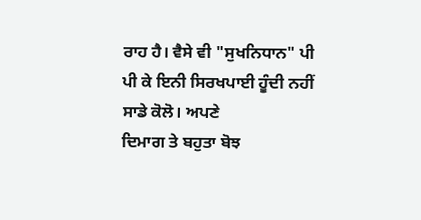ਰਾਹ ਹੈ। ਵੈਸੇ ਵੀ "ਸੁਖਨਿਧਾਨ" ਪੀ ਪੀ ਕੇ ਇਨੀ ਸਿਰਖਪਾਈ ਹੂੰਦੀ ਨਹੀਂ ਸਾਡੇ ਕੋਲੋ। ਅਪਣੇ
ਦਿਮਾਗ ਤੇ ਬਹੁਤਾ ਬੋਝ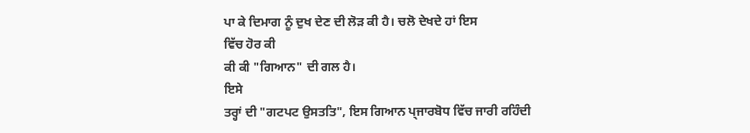ਪਾ ਕੇ ਦਿਮਾਗ ਨੂੰ ਦੁਖ ਦੇਣ ਦੀ ਲੋੜ ਕੀ ਹੈ। ਚਲੋ ਦੇਖਦੇ ਹਾਂ ਇਸ
ਵਿੱਚ ਹੋਰ ਕੀ
ਕੀ ਕੀ "ਗਿਆਨ" ਦੀ ਗਲ ਹੈ।
ਇਸੇ
ਤਰ੍ਹਾਂ ਦੀ "ਗਟਪਟ ਉਸਤਤਿ", ਇਸ ਗਿਆਨ ਪ੍ਜਾਰਬੋਧ ਵਿੱਚ ਜਾਰੀ ਰਹਿੰਦੀ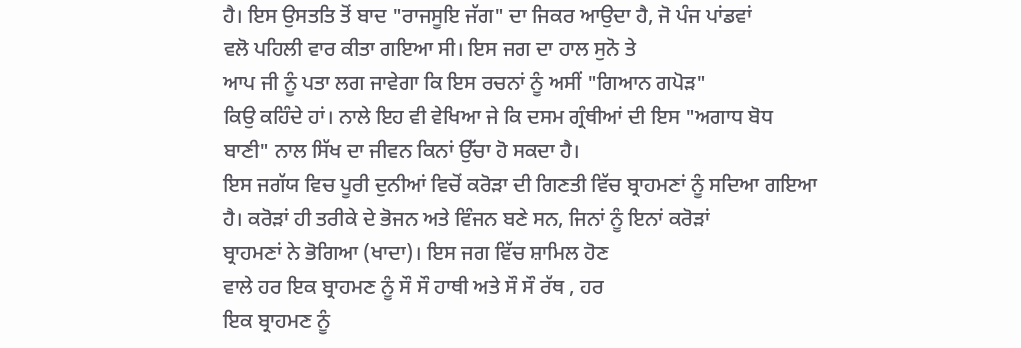ਹੈ। ਇਸ ਉਸਤਤਿ ਤੋਂ ਬਾਦ "ਰਾਜਸੂਇ ਜੱਗ" ਦਾ ਜਿਕਰ ਆਉਦਾ ਹੈ, ਜੋ ਪੰਜ ਪਾਂਡਵਾਂ
ਵਲੋ ਪਹਿਲੀ ਵਾਰ ਕੀਤਾ ਗਇਆ ਸੀ। ਇਸ ਜਗ ਦਾ ਹਾਲ ਸੁਨੋ ਤੇ
ਆਪ ਜੀ ਨੂੰ ਪਤਾ ਲਗ ਜਾਵੇਗਾ ਕਿ ਇਸ ਰਚਨਾਂ ਨੂੰ ਅਸੀਂ "ਗਿਆਨ ਗਪੋੜ"
ਕਿਉ ਕਹਿੰਦੇ ਹਾਂ। ਨਾਲੇ ਇਹ ਵੀ ਵੇਖਿਆ ਜੇ ਕਿ ਦਸਮ ਗ੍ਰੰਥੀਆਂ ਦੀ ਇਸ "ਅਗਾਧ ਬੋਧ
ਬਾਣੀ" ਨਾਲ ਸਿੱਖ ਦਾ ਜੀਵਨ ਕਿਨਾਂ ਉੱਚਾ ਹੋ ਸਕਦਾ ਹੈ।
ਇਸ ਜਗੱਯ ਵਿਚ ਪੂਰੀ ਦੁਨੀਆਂ ਵਿਚੋਂ ਕਰੋੜਾ ਦੀ ਗਿਣਤੀ ਵਿੱਚ ਬ੍ਰਾਹਮਣਾਂ ਨੂੰ ਸਦਿਆ ਗਇਆ
ਹੈ। ਕਰੋੜਾਂ ਹੀ ਤਰੀਕੇ ਦੇ ਭੋਜਨ ਅਤੇ ਵਿੰਜਨ ਬਣੇ ਸਨ, ਜਿਨਾਂ ਨੂੰ ਇਨਾਂ ਕਰੋੜਾਂ
ਬ੍ਰਾਹਮਣਾਂ ਨੇ ਭੋਗਿਆ (ਖਾਦਾ)। ਇਸ ਜਗ ਵਿੱਚ ਸ਼ਾਮਿਲ ਹੋਣ
ਵਾਲੇ ਹਰ ਇਕ ਬ੍ਰਾਹਮਣ ਨੂੰ ਸੌ ਸੌ ਹਾਥੀ ਅਤੇ ਸੌ ਸੌ ਰੱਥ , ਹਰ
ਇਕ ਬ੍ਰਾਹਮਣ ਨੂੰ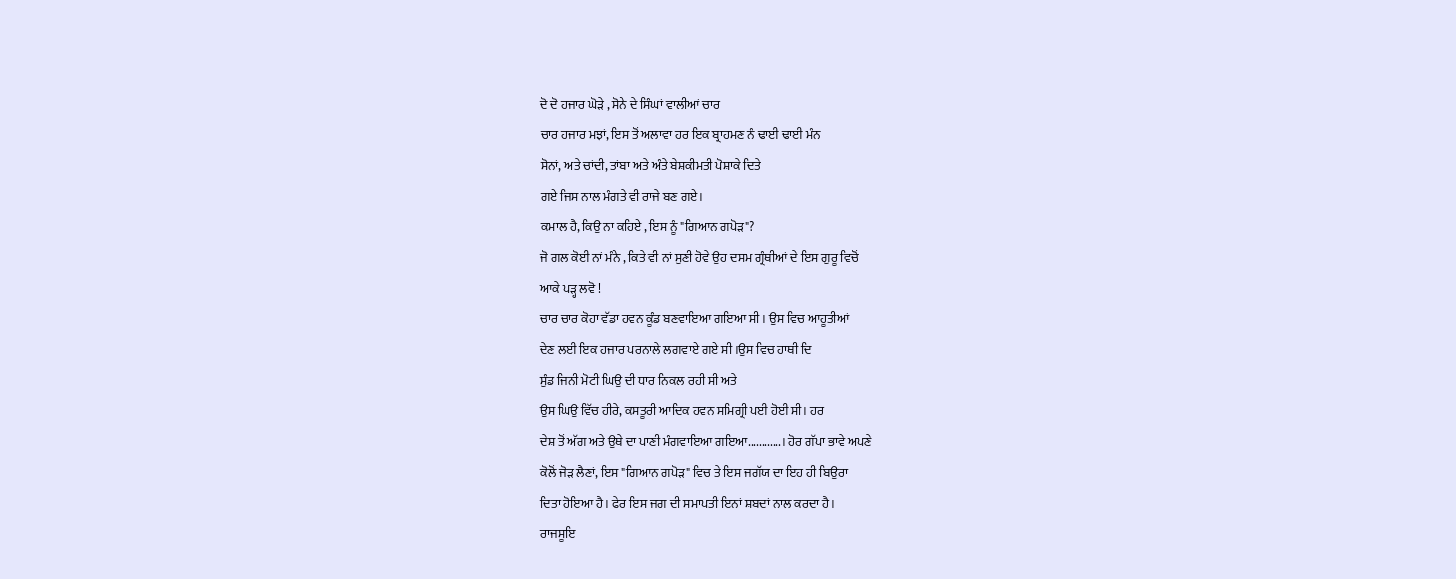ਦੋ ਦੋ ਹਜਾਰ ਘੋੜੇ , ਸੋਨੇ ਦੇ ਸਿੰਘਾਂ ਵਾਲੀਆਂ ਚਾਰ
ਚਾਰ ਹਜਾਰ ਮਝਾਂ, ਇਸ ਤੋਂ ਅਲਾਵਾ ਹਰ ਇਕ ਬ੍ਰਾਹਮਣ ਨੰ ਢਾਈ ਢਾਈ ਮੰਨ
ਸੋਨਾਂ, ਅਤੇ ਚਾਂਦੀ, ਤਾਂਬਾ ਅਤੇ ਅੰਤੇ ਬੇਸ਼ਕੀਮਤੀ ਪੋਸ਼ਾਕੇ ਦਿਤੇ
ਗਏ ਜਿਸ ਨਾਲ ਮੰਗਤੇ ਵੀ ਰਾਜੇ ਬਣ ਗਏ।
ਕਮਾਲ ਹੈ, ਕਿਉ ਨਾ ਕਹਿਏ , ਇਸ ਨੂੰ "ਗਿਆਨ ਗਪੋੜ"?
ਜੋ ਗਲ ਕੋਈ ਨਾਂ ਮੰਨੇ , ਕਿਤੇ ਵੀ ਨਾਂ ਸੁਣੀ ਹੋਵੇ ਉਹ ਦਸਮ ਗ੍ਰੰਥੀਆਂ ਦੇ ਇਸ ਗੁਰੂ ਵਿਚੋਂ
ਆਕੇ ਪੜ੍ਹ ਲਵੋ !
ਚਾਰ ਚਾਰ ਕੋਹਾ ਵੱਡਾ ਹਵਨ ਕੂੰਡ ਬਣਵਾਇਆ ਗਇਆ ਸੀ । ਉਸ ਵਿਚ ਆਹੂਤੀਆਂ
ਦੇਣ ਲਈ ਇਕ ਹਜਾਰ ਪਰਨਾਲੇ ਲਗਵਾਏ ਗਏ ਸੀ ।ਉਸ ਵਿਚ ਹਾਥੀ ਦਿ
ਸੁੰਡ ਜਿਨੀ ਮੋਟੀ ਘਿਉ ਦੀ ਧਾਰ ਨਿਕਲ ਰਹੀ ਸੀ ਅਤੇ
ਉਸ ਘਿਉ ਵਿੱਚ ਹੀਰੇ, ਕਸਤੂਰੀ ਆਦਿਕ ਹਵਨ ਸਮਿਗ੍ਰੀ ਪਈ ਹੋਈ ਸੀ। ਹਰ
ਦੇਸ਼ ਤੋਂ ਅੱਗ ਅਤੇ ਉਥੇ ਦਾ ਪਾਣੀ ਮੰਗਵਾਇਆ ਗਇਆ............। ਹੋਰ ਗੱਪਾ ਭਾਵੇ ਅਪਣੇ
ਕੋਲੋਂ ਜੋੜ ਲੈਣਾਂ, ਇਸ "ਗਿਆਨ ਗਪੋੜ" ਵਿਚ ਤੇ ਇਸ ਜਗੱਯ ਦਾ ਇਹ ਹੀ ਬਿਉਰਾ
ਦਿਤਾ ਹੋਇਆ ਹੈ। ਫੇਰ ਇਸ ਜਗ ਦੀ ਸਮਾਪਤੀ ਇਨਾਂ ਸ਼ਬਦਾਂ ਨਾਲ ਕਰਦਾ ਹੈ।
ਰਾਜਸੂਇ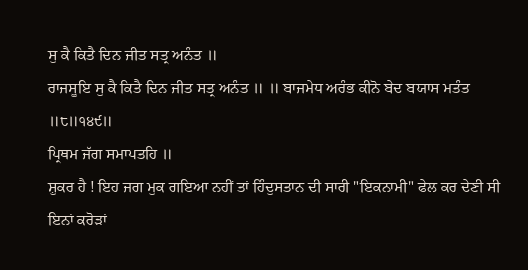ਸੁ ਕੈ ਕਿਤੈ ਦਿਨ ਜੀਤ ਸਤ੍ਰ ਅਨੰਤ ॥
ਰਾਜਸੂਇ ਸੁ ਕੈ ਕਿਤੈ ਦਿਨ ਜੀਤ ਸਤ੍ਰ ਅਨੰਤ ॥ ॥ ਬਾਜਮੇਧ ਅਰੰਭ ਕੀਨੋ ਬੇਦ ਬਯਾਸ ਮਤੰਤ
॥੮॥੧੪੯॥
ਪ੍ਰਿਥਮ ਜੱਗ ਸਮਾਪਤਹਿ ॥
ਸ਼ੁਕਰ ਹੈ ! ਇਹ ਜਗ ਮੁਕ ਗਇਆ ਨਹੀਂ ਤਾਂ ਹਿੰਦੁਸਤਾਨ ਦੀ ਸਾਰੀ "ਇਕਨਾਮੀ" ਫੇਲ ਕਰ ਦੇਣੀ ਸੀ
ਇਨਾਂ ਕਰੋੜਾਂ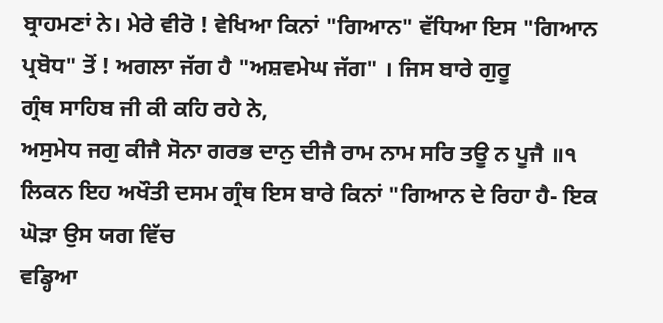ਬ੍ਰਾਹਮਣਾਂ ਨੇ। ਮੇਰੇ ਵੀਰੋ ! ਵੇਖਿਆ ਕਿਨਾਂ "ਗਿਆਨ" ਵੱਧਿਆ ਇਸ "ਗਿਆਨ
ਪ੍ਰਬੋਧ" ਤੋਂ ! ਅਗਲਾ ਜੱਗ ਹੈ "ਅਸ਼ਵਮੇਘ ਜੱਗ" । ਜਿਸ ਬਾਰੇ ਗੁਰੂ
ਗ੍ਰੰਥ ਸਾਹਿਬ ਜੀ ਕੀ ਕਹਿ ਰਹੇ ਨੇ,
ਅਸੁਮੇਧ ਜਗੁ ਕੀਜੈ ਸੋਨਾ ਗਰਭ ਦਾਨੁ ਦੀਜੈ ਰਾਮ ਨਾਮ ਸਰਿ ਤਊ ਨ ਪੂਜੈ ॥੧
ਲਿਕਨ ਇਹ ਅਖੌਤੀ ਦਸਮ ਗ੍ਰੰਥ ਇਸ ਬਾਰੇ ਕਿਨਾਂ "ਗਿਆਨ ਦੇ ਰਿਹਾ ਹੈ- ਇਕ ਘੋੜਾ ਉਸ ਯਗ ਵਿੱਚ
ਵਡ੍ਹਿਆ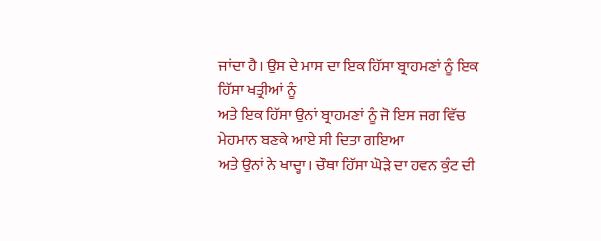ਜਾਂਦਾ ਹੈ। ਉਸ ਦੇ ਮਾਸ ਦਾ ਇਕ ਹਿੱਸਾ ਬ੍ਰਾਹਮਣਾਂ ਨੂੰ ਇਕ ਹਿੱਸਾ ਖਤ੍ਰੀਆਂ ਨੂੰ
ਅਤੇ ਇਕ ਹਿੱਸਾ ਉਨਾਂ ਬ੍ਰਾਹਮਣਾਂ ਨੂੰ ਜੋ ਇਸ ਜਗ ਵਿੱਚ ਮੇਹਮਾਨ ਬਣਕੇ ਆਏ ਸੀ ਦਿਤਾ ਗਇਆ
ਅਤੇ ਉਨਾਂ ਨੇ ਖਾਦ੍ਹਾ। ਚੌਥਾ ਹਿੱਸਾ ਘੋੜੇ ਦਾ ਹਵਨ ਕੁੰਟ ਦੀ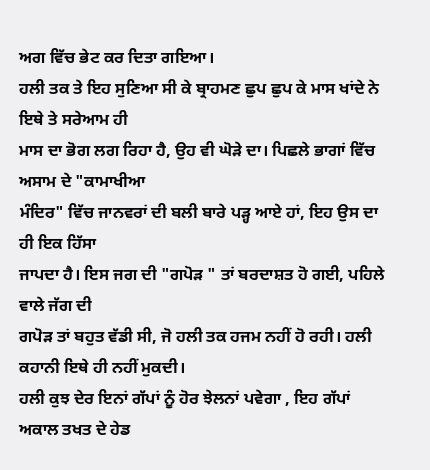ਅਗ ਵਿੱਚ ਭੇਟ ਕਰ ਦਿਤਾ ਗਇਆ।
ਹਲੀ ਤਕ ਤੇ ਇਹ ਸੁਣਿਆ ਸੀ ਕੇ ਬ੍ਰਾਹਮਣ ਛੁਪ ਛੁਪ ਕੇ ਮਾਸ ਖਾਂਦੇ ਨੇ ਇਥੇ ਤੇ ਸਰੇਆਮ ਹੀ
ਮਾਸ ਦਾ ਭੋਗ ਲਗ ਰਿਹਾ ਹੈ, ਉਹ ਵੀ ਘੋੜੇ ਦਾ। ਪਿਛਲੇ ਭਾਗਾਂ ਵਿੱਚ ਅਸਾਮ ਦੇ "ਕਾਮਾਖੀਆ
ਮੰਦਿਰ" ਵਿੱਚ ਜਾਨਵਰਾਂ ਦੀ ਬਲੀ ਬਾਰੇ ਪੜ੍ਹ ਆਏ ਹਾਂ, ਇਹ ਉਸ ਦਾ ਹੀ ਇਕ ਹਿੱਸਾ
ਜਾਪਦਾ ਹੈ। ਇਸ ਜਗ ਦੀ "ਗਪੋੜ " ਤਾਂ ਬਰਦਾਸ਼ਤ ਹੋ ਗਈ, ਪਹਿਲੇ ਵਾਲੇ ਜੱਗ ਦੀ
ਗਪੋੜ ਤਾਂ ਬਹੁਤ ਵੱਡੀ ਸੀ, ਜੋ ਹਲੀ ਤਕ ਹਜਮ ਨਹੀਂ ਹੋ ਰਹੀ। ਹਲੀ ਕਹਾਨੀ ਇਥੇ ਹੀ ਨਹੀਂ ਮੁਕਦੀ।
ਹਲੀ ਕੁਝ ਦੇਰ ਇਨਾਂ ਗੱਪਾਂ ਨੂੰ ਹੋਰ ਝੇਲਨਾਂ ਪਵੇਗਾ , ਇਹ ਗੱਪਾਂ ਅਕਾਲ ਤਖਤ ਦੇ ਹੇਡ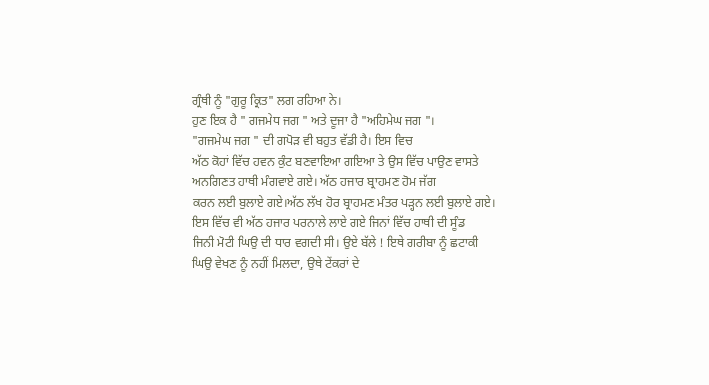ਗ੍ਰੰਥੀ ਨੂੰ "ਗੁਰੂ ਕ੍ਰਿਤ" ਲਗ ਰਹਿਆ ਨੇ।
ਹੁਣ ਇਕ ਹੈ " ਗਜਮੇਧ ਜਗ " ਅਤੇ ਦੂਜਾ ਹੈ "ਅਹਿਮੇਘ ਜਗ "।
"ਗਜਮੇਘ ਜਗ " ਦੀ ਗਪੋੜ ਵੀ ਬਹੁਤ ਵੱਡੀ ਹੈ। ਇਸ ਵਿਚ
ਅੱਠ ਕੋਹਾਂ ਵਿੱਚ ਹਵਨ ਕੁੰਟ ਬਣਵਾਇਆ ਗਇਆ ਤੇ ਉਸ ਵਿੱਚ ਪਾਉਣ ਵਾਸਤੇ
ਅਨਗਿਣਤ ਹਾਥੀ ਮੰਗਵਾਏ ਗਏ। ਅੱਠ ਹਜਾਰ ਬ੍ਰਾਹਮਣ ਹੋਮ ਜੱਗ
ਕਰਨ ਲਈ ਬੁਲਾਏ ਗਏ।ਅੱਠ ਲੱਖ ਹੋਰ ਬ੍ਰਾਹਮਣ ਮੰਤਰ ਪੜ੍ਹਨ ਲਈ ਬੁਲਾਏ ਗਏ।
ਇਸ ਵਿੱਚ ਵੀ ਅੱਠ ਹਜਾਰ ਪਰਨਾਲੇ ਲਾਏ ਗਏ ਜਿਨਾਂ ਵਿੱਚ ਹਾਥੀ ਦੀ ਸੂੰਡ
ਜਿਨੀ ਮੋਟੀ ਘਿਉ ਦੀ ਧਾਰ ਵਗਦੀ ਸੀ। ਉਏ ਬੱਲੇ ! ਇਥੇ ਗਰੀਬਾ ਨੂੰ ਛਟਾਕੀ
ਘਿਉ ਵੇਖਣ ਨੂੰ ਨਹੀਂ ਮਿਲਦਾ, ਉਥੇ ਟੇਂਕਰਾਂ ਦੇ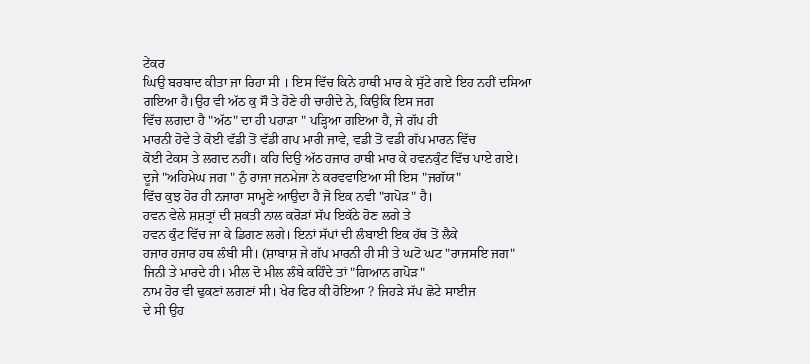ਟੇਂਕਰ
ਘਿਉ ਬਰਬਾਦ ਕੀਤਾ ਜਾ ਰਿਹਾ ਸੀ । ਇਸ ਵਿੱਚ ਕਿਨੇ ਹਾਥੀ ਮਾਰ ਕੇ ਸੁੱਟੇ ਗਏ ਇਹ ਨਹੀਂ ਦਸਿਆ
ਗਇਆ ਹੈ।ਉਹ ਵੀ ਅੱਠ ਕੁ ਸੌ ਤੇ ਹੋਣੇ ਹੀ ਚਾਹੀਦੇ ਨੇ, ਕਿਉਕਿ ਇਸ ਜਗ
ਵਿੱਚ ਲਗਦਾ ਹੈ "ਅੱਠ" ਦਾ ਹੀ ਪਹਾੜਾ " ਪੜ੍ਹਿਆ ਗਇਆ ਹੈ, ਜੇ ਗੱਪ ਹੀ
ਮਾਰਨੀ ਹੋਵੇ ਤੇ ਕੋਈ ਵੱਡੀ ਤੋਂ ਵੱਡੀ ਗਪ ਮਾਰੀ ਜਾਵੇ, ਵਡੀ ਤੋਂ ਵਡੀ ਗੱਪ ਮਾਰਨ ਵਿੱਚ
ਕੋਈ ਟੇਕਸ ਤੇ ਲਗਦ ਨਹੀਂ। ਕਹਿ ਦਿਉ ਅੱਠ ਹਜਾਰ ਹਾਥੀ ਮਾਰ ਕੇ ਹਵਨਕੁੰਟ ਵਿੱਚ ਪਾਏ ਗਏ।
ਦੂਜੇ "ਅਹਿਮੇਘ ਜਗ " ਨੁੰ ਰਾਜਾ ਜਨਮੇਜਾ ਨੇ ਕਰਵਵਾਇਆ ਸੀ ਇਸ "ਜਗੱਯ"
ਵਿੱਚ ਕੁਝ ਹੋਰ ਹੀ ਨਜਾਰਾ ਸਾਮ੍ਹਣੇ ਆਉਦਾ ਹੈ ਜੋ ਇਕ ਨਵੀ "ਗਪੋੜ" ਹੈ।
ਹਵਨ ਵੇਲੇ ਸ਼ਸ਼ਤ੍ਰਾਂ ਦੀ ਸ਼ਕਤੀ ਨਾਲ ਕਰੋੜਾਂ ਸੱਪ ਇਕੱਠੇ ਹੋਣ ਲਗੇ ਤੇ
ਹਵਨ ਕੁੰਟ ਵਿੱਚ ਜਾ ਕੇ ਡਿਗਣ ਲਗੇ। ਇਨਾਂ ਸੱਪਾਂ ਦੀ ਲੰਬਾਈ ਇਕ ਹੱਥ ਤੋਂ ਲੈਕੇ
ਹਜਾਰ ਹਜਾਰ ਹਥ ਲੰਬੀ ਸੀ। (ਸ਼ਾਬਾਸ਼ ਜੇ ਗੱਪ ਮਾਰਨੀ ਹੀ ਸੀ ਤੇ ਘਟੋ ਘਟ "ਰਾਜਸਇ ਜਗ"
ਜਿਨੀ ਤੇ ਮਾਰਦੇ ਹੀ। ਮੀਲ ਦੋ ਮੀਲ ਲੰਬੇ ਕਹਿੰਦੇ ਤਾਂ "ਗਿਆਨ ਗਪੋੜ"
ਨਾਮ ਹੋਰ ਵੀ ਢੁਕਣਾਂ ਲਗਣਾਂ ਸੀ। ਖੇਰ ਫਿਰ ਕੀ ਹੋਇਆ ? ਜਿਹੜੇ ਸੱਪ ਛੋਟੇ ਸਾਈਜ
ਦੇ ਸੀ ਉਹ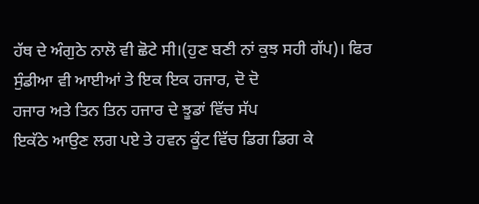ਹੱਥ ਦੇ ਅੰਗੁਠੇ ਨਾਲੋ ਵੀ ਛੋਟੇ ਸੀ।(ਹੁਣ ਬਣੀ ਨਾਂ ਕੁਝ ਸਹੀ ਗੱਪ)। ਫਿਰ
ਸੁੰਡੀਆ ਵੀ ਆਈਆਂ ਤੇ ਇਕ ਇਕ ਹਜਾਰ, ਦੋ ਦੋ
ਹਜਾਰ ਅਤੇ ਤਿਨ ਤਿਨ ਹਜਾਰ ਦੇ ਝੂਡਾਂ ਵਿੱਚ ਸੱਪ
ਇਕੱਠੇ ਆਉਣ ਲਗ ਪਏ ਤੇ ਹਵਨ ਕੂੰਟ ਵਿੱਚ ਡਿਗ ਡਿਗ ਕੇ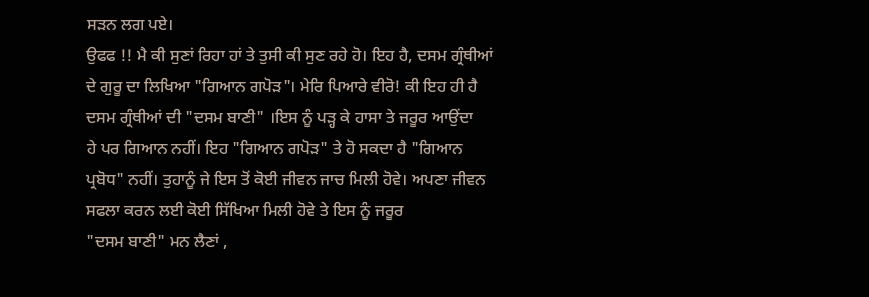ਸੜਨ ਲਗ ਪਏ।
ਉਫਫ !! ਮੈ ਕੀ ਸੁਣਾਂ ਰਿਹਾ ਹਾਂ ਤੇ ਤੁਸੀ ਕੀ ਸੁਣ ਰਹੇ ਹੋ। ਇਹ ਹੈ, ਦਸਮ ਗ੍ਰੰਥੀਆਂ
ਦੇ ਗੁਰੂ ਦਾ ਲਿਖਿਆ "ਗਿਆਨ ਗਪੋੜ"। ਮੇਰਿ ਪਿਆਰੇ ਵੀਰੋ! ਕੀ ਇਹ ਹੀ ਹੈ
ਦਸਮ ਗ੍ਰੰਥੀਆਂ ਦੀ "ਦਸਮ ਬਾਣੀ" ।ਇਸ ਨੂੰ ਪੜ੍ਹ ਕੇ ਹਾਸਾ ਤੇ ਜਰੂਰ ਆਉਂਦਾ
ਹੇ ਪਰ ਗਿਆਨ ਨਹੀਂ। ਇਹ "ਗਿਆਨ ਗਪੋੜ" ਤੇ ਹੋ ਸਕਦਾ ਹੈ "ਗਿਆਨ
ਪ੍ਰਬੋਧ" ਨਹੀਂ। ਤੁਹਾਨੂੰ ਜੇ ਇਸ ਤੋਂ ਕੋਈ ਜੀਵਨ ਜਾਚ ਮਿਲੀ ਹੋਵੇ। ਅਪਣਾ ਜੀਵਨ
ਸਫਲਾ ਕਰਨ ਲਈ ਕੋਈ ਸਿੱਖਿਆ ਮਿਲੀ ਹੋਵੇ ਤੇ ਇਸ ਨੂੰ ਜਰੂਰ
"ਦਸਮ ਬਾਣੀ" ਮਨ ਲੈਣਾਂ ,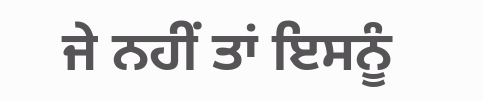ਜੇ ਨਹੀਂ ਤਾਂ ਇਸਨੂੰ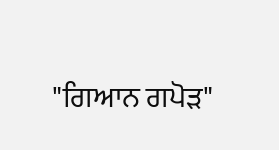"ਗਿਆਨ ਗਪੋੜ"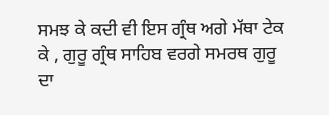ਸਮਝ ਕੇ ਕਦੀ ਵੀ ਇਸ ਗ੍ਰੰਥ ਅਗੇ ਮੱਥਾ ਟੇਕ ਕੇ , ਗੁਰੂ ਗ੍ਰੰਥ ਸਾਹਿਬ ਵਰਗੇ ਸਮਰਥ ਗੁਰੂ
ਦਾ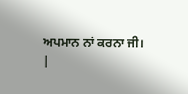ਅਪਮਾਨ ਨਾਂ ਕਰਨਾ ਜੀ।
|